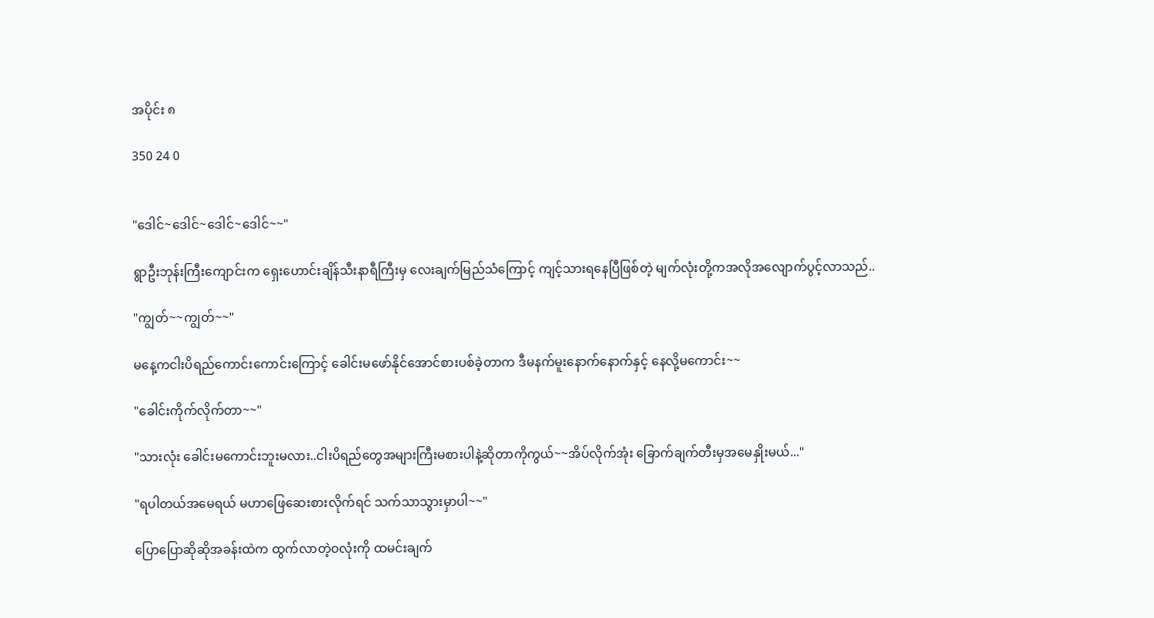အပိုင်း ၈

350 24 0


"ဒေါင်~ဒေါင်~ဒေါင်~ဒေါင်~~"

ရွာဦးဘုန်းကြီးကျောင်းက ရှေးဟောင်းချိန်သီးနာရီကြီးမှ လေးချက်မြည်သံကြောင့် ကျင့်သားရနေပြီဖြစ်တဲ့ မျက်လုံးတို့က‌အလိုအလျောက်ပွင့်လာသည်..

"ကျွတ်~~ကျွတ်~~"

မနေ့ကငါးပိရည်ကောင်းကောင်းကြောင့် ခေါင်းမဖော်နိုင်အောင်စားပစ်ခဲ့တာက ဒီမနက်မူးနောက်နောက်နှင့် နေလို့မကောင်း~~

"ခေါင်းကိုက်လိုက်တာ~~"

"သားလုံး ခေါင်းမကောင်းဘူးမလား..ငါးပိရည်တွေအများကြီးမစားပါနဲ့ဆိုတာကိုကွယ်~~အိပ်လိုက်အုံး ခြောက်ချက်တီးမှအမေနှိုးမယ်..."

"ရပါတယ်အမေရယ် မဟာဖြေဆေးစားလိုက်ရင် သက်သာသွားမှာပါ~~"

ပြောပြောဆိုဆိုအခန်းထဲက ထွက်လာတဲ့ဝလုံးကို ထမင်းချက်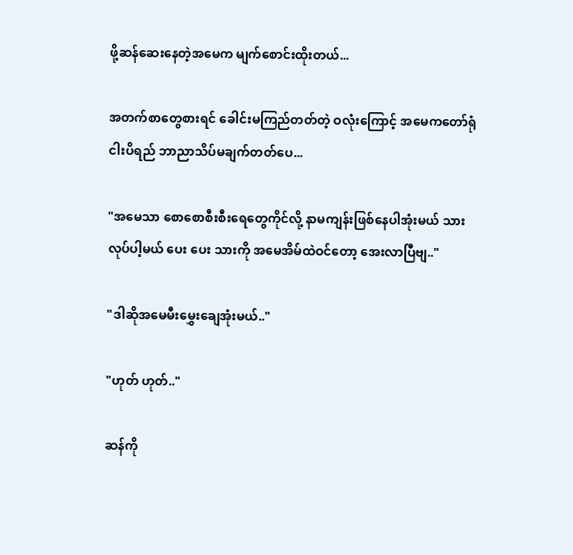ဖို့ဆန်‌ဆေးနေတဲ့အမေက မျက်စောင်းထိုးတယ်...

အတက်စာတွေစားရင် ခေါင်းမကြည်တတ်တဲ့ ဝလုံးကြောင့် အမေကတော်ရုံငါးပိရည် ဘာညာသိပ်မချက်တတ်ပေ...

"အမေသာ စောစောစီးစီးရေတွေကိုင်လို့ နာမကျန်းဖြစ်နေပါအုံးမယ် သားလုပ်ပါ့မယ် ပေး ပေး သားကို အမေအိမ်ထဲဝင်တော့ အေးလာပြီဗျ.."

"ဒါဆိုအမေမီး‌မွှေးချေအုံးမယ်.."

"ဟုတ် ဟုတ်.."

ဆန်ကို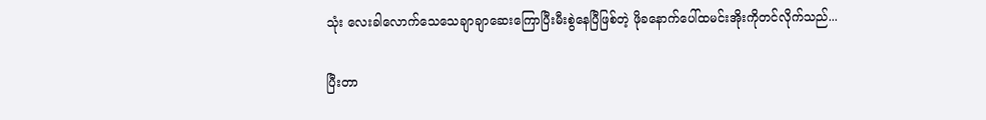သုံး လေးခါလောက်သေသေချာ‌ချာဆေးကြောပြီးမီးစွဲနေပြီဖြစ်တဲ့ ဖိုခနောက်ပေါ်ထမင်းအိုးကိုတင်လိုက်သည်...

ပြီးတာ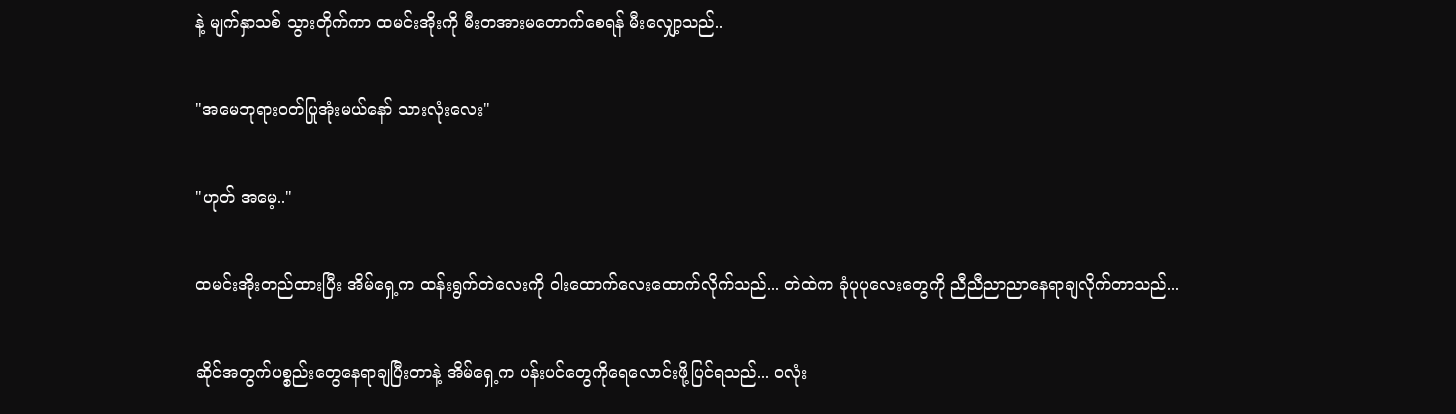နဲ့ မျက်နှာသစ် သွားတိုက်ကာ ထမင်းအိုးကို မီးတအားမတောက်စေရန် မီးလျှော့သည်..

"အမေဘုရားဝတ်ပြုအုံးမယ်နော် သားလုံးလေး"

"ဟုတ် အမေ့.."

ထမင်းအိုးတည်ထားပြီး အိမ်ရှေ့က ထန်းရွက်တဲလေးကို ဝါးထောက်လေးထောက်လိုက်သည်... တဲထဲက ခုံပုပုလေးတွေကို ညီညီညာညာ‌နေရာချလိုက်တာသည်...

ဆိုင်အတွက်ပစ္စည်းတွေနေရာချပြီးတာနဲ့ အိမ်ရှေ့က ပန်းပင်တွေကိုရေလောင်းဖို့ပြင်ရသည်... ဝလုံး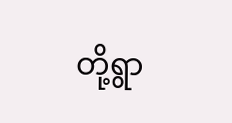တို့ရွာ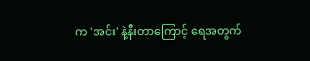က 'အင်း' နဲ့နီးတာကြောင့် ရေအတွက်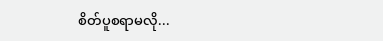စိတ်ပူစရာမလို...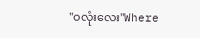"ဝလုံးလေး"Where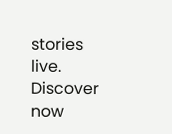stories live. Discover now